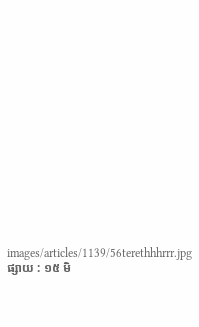images/articles/1139/56terethhhrrr.jpg
ផ្សាយ : ១៥ មិ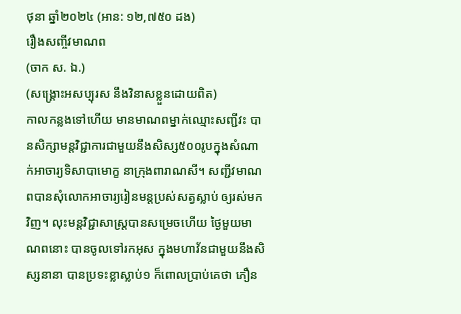ថុនា ឆ្នាំ២០២៤ (អាន: ១២,៧៥០ ដង)
រឿងសញ្ចីវមាណព
(ចាក ស. ឯ.)
(សង្គ្រោះអសប្បុរស នឹងវិនាសខ្លួនដោយពិត)
កាលកន្លងទៅហើយ មានមាណពម្នាក់ឈ្មោះសញ្ជីវះ បានសិក្សាមន្តវិជ្ជាការជាមួយនឹងសិស្ស៥០០រូបក្នុងសំណាក់អាចារ្យទិសាបាមោក្ខ នាក្រុងពារាណសី។ សញ្ជីវមាណពបានសុំលោកអាចារ្យរៀនមន្តប្រស់សត្វស្លាប់ ឲ្យរស់មកវិញ។ លុះមន្តវិជ្ជាសាស្ត្របានសម្រេចហើយ ថ្ងៃមួយមាណពនោះ បានចូលទៅរកអុស ក្នុងមហាវ័នជាមួយនឹងសិស្សនានា បានប្រទះខ្លាស្លាប់១ ក៏ពោលប្រាប់គេថា ភឿន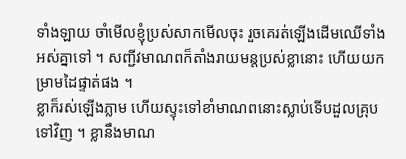ទាំងឡាយ ចាំមើលខ្ញុំប្រស់សាកមើលចុះ រួចគេរត់ឡើងដើមឈើទាំងអស់គ្នាទៅ ។ សញ្ជីវមាណពក៏តាំងរាយមន្តប្រស់ខ្លានោះ ហើយយកម្រាមដៃផ្ទាត់ផង ។
ខ្លាក៏រស់ឡើងភ្លាម ហើយស្ទុះទៅខាំមាណពនោះស្លាប់ទើបដួលគ្រុបទៅវិញ ។ ខ្លានឹងមាណ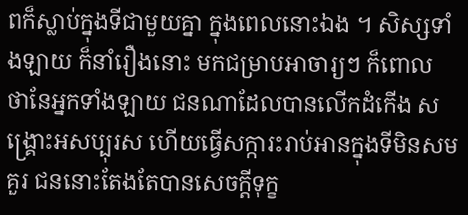ពក៏ស្លាប់ក្នុងទីជាមួយគ្នា ក្នុងពេលនោះឯង ។ សិស្សទាំងឡាយ ក៏នាំរឿងនោះ មកជម្រាបអាចារ្យៗ ក៏ពោល ថានែអ្នកទាំងឡាយ ជនណាដែលបានលើកដំកើង សង្គ្រោះអសប្បុរស ហើយធ្វើសក្ការះរាប់អានក្នុងទីមិនសមគួរ ជននោះតែងតែបានសេចក្តីទុក្ខ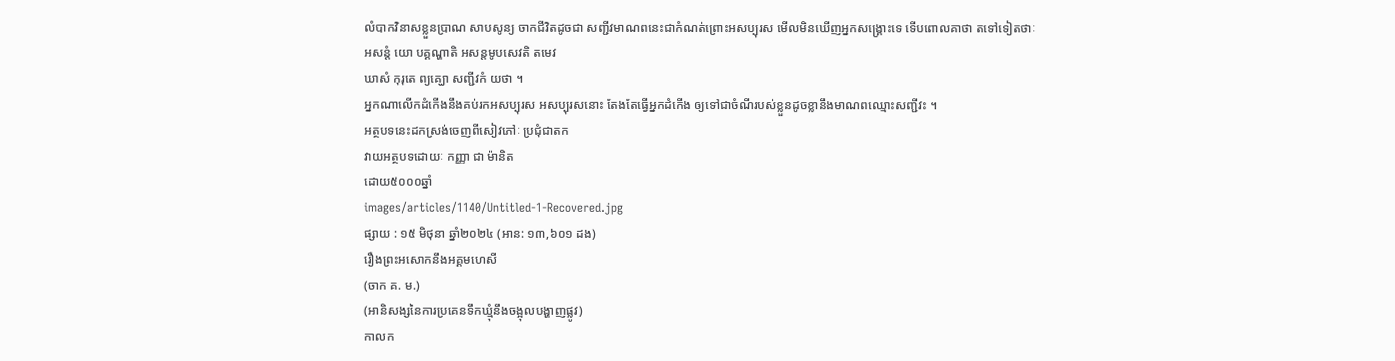លំបាកវិនាសខ្លួនប្រាណ សាបសូន្យ ចាកជីវិតដូចជា សញ្ជីវមាណពនេះជាកំណត់ព្រោះអសប្បុរស មើលមិនឃើញអ្នកសង្គ្រោះទេ ទើបពោលគាថា តទៅទៀតថាៈ
អសន្តំ យោ បគ្គណ្ហាតិ អសន្តមូបសេវតិ តមេវ
ឃាសំ កុរុតេ ព្យគ្ឃោ សញ្ជីវកំ យថា ។
អ្នកណាលើកដំកើងនឹងគប់រកអសប្បុរស អសប្បុរសនោះ តែងតែធ្វើអ្នកដំកើង ឲ្យទៅជាចំណីរបស់ខ្លួនដូចខ្លានឹងមាណពឈ្មោះសញ្ជីវះ ។
អត្ថបទនេះដកស្រង់ចេញពីសៀវភៅៈ ប្រជុំជាតក
វាយអត្ថបទដោយៈ កញ្ញា ជា ម៉ានិត
ដោយ៥០០០ឆ្នាំ
images/articles/1140/Untitled-1-Recovered.jpg
ផ្សាយ : ១៥ មិថុនា ឆ្នាំ២០២៤ (អាន: ១៣,៦០១ ដង)
រឿងព្រះអសោកនឹងអគ្គមហេសី
(ចាក គ. ម.)
(អានិសង្សនៃការប្រគេនទឹកឃ្មុំនឹងចង្អុលបង្ហាញផ្លូវ)
កាលក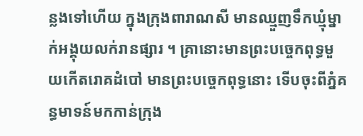ន្លងទៅហើយ ក្នុងក្រុងពារាណសី មានឈ្មួញទឹកឃ្មុំម្នាក់អង្គុយលក់រានផ្សារ ។ គ្រានោះមានព្រះបច្ចេកពុទ្ធមួយកើតរោគដំបៅ មានព្រះបច្ចេកពុទ្ធនោះ ទើបចុះពីភ្នំគន្ធមាទន៍មកកាន់ក្រុង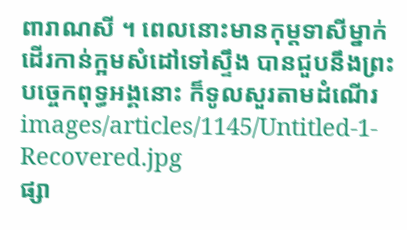ពារាណសី ។ ពេលនោះមានកុម្តទាសីម្នាក់ ដើរកាន់ក្អមសំដៅទៅស្ទឹង បានជួបនឹងព្រះបច្ចេកពុទ្ធអង្គនោះ ក៏ទូលសួរតាមដំណើរ
images/articles/1145/Untitled-1-Recovered.jpg
ផ្សា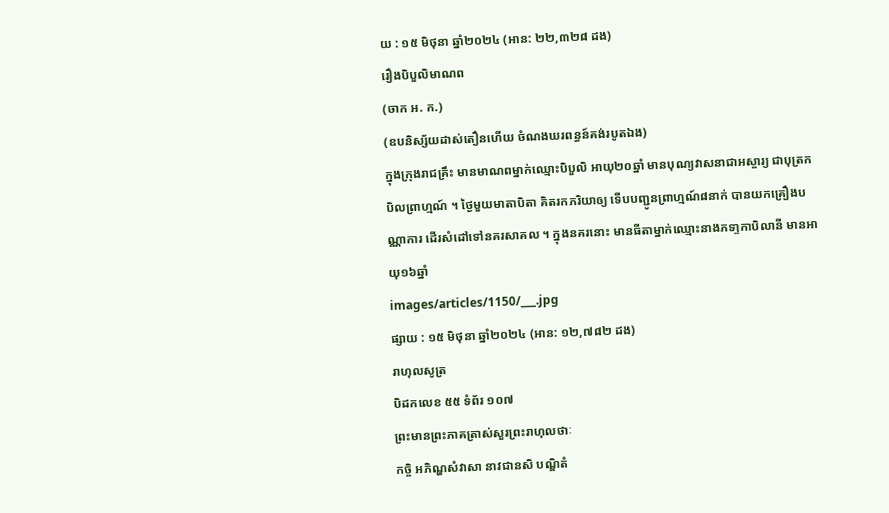យ : ១៥ មិថុនា ឆ្នាំ២០២៤ (អាន: ២២,៣២៨ ដង)
រឿងបិបួលិមាណព
(ចាក អ. ក.)
(ឧបនិស្ស័យដាស់តឿនហើយ ចំណងឃរពន្ធន៍គង់របូតឯង)
ក្នុងក្រុងរាជគ្រឹះ មានមាណពម្នាក់ឈ្មោះបិបួលិ អាយុ២០ឆ្នាំ មានបុណ្យវាសនាជាអស្ចារ្យ ជាបុត្រកបិលព្រាហ្មណ៍ ។ ថ្ងៃមួយមាតាបិតា គិតរកភរិយាឲ្យ ទើបបញ្ជូនព្រាហ្មណ៍៨នាក់ បានយកគ្រឿងបណ្ណាការ ដើរសំដៅទៅនគរសាគល ។ ក្នុងនគរនោះ មានធីតាម្នាក់ឈ្មោះនាងភទា្ទកាបិលានី មានអាយុ១៦ឆ្នាំ
images/articles/1150/___.jpg
ផ្សាយ : ១៥ មិថុនា ឆ្នាំ២០២៤ (អាន: ១២,៧៨២ ដង)
រាហុលសូត្រ
បិដកលេខ ៥៥ ទំព័រ ១០៧
ព្រះមានព្រះភាគត្រាស់សួរព្រះរាហុលថាៈ
កច្ចិ អភិណ្ហសំវាសា នាវជានសិ បណ្ឌិតំ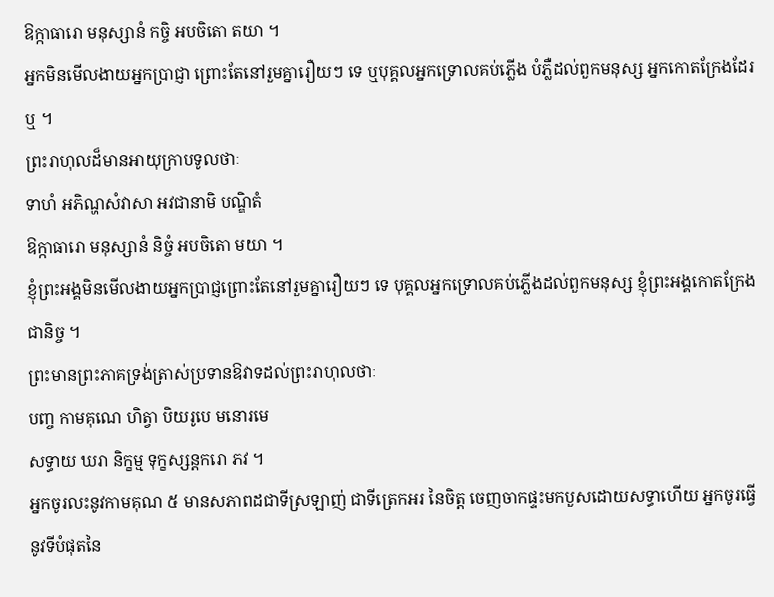ឱក្កាធារោ មនុស្សានំ កច្ចិ អបចិតោ តយា ។
អ្នកមិនមើលងាយអ្នកប្រាជ្ញា ព្រោះតែនៅរួមគ្នារឿយៗ ទេ ឬបុគ្គលអ្នកទ្រោលគប់ភ្លើង បំភ្លឺដល់ពួកមនុស្ស អ្នកកោតក្រែងដែរ ឬ ។
ព្រះរាហុលដ៏មានអាយុក្រាបទូលថាៈ
ទាហំ អភិណ្ហសំវាសា អវជានាមិ បណ្ឌិតំ
ឱក្កាធារោ មនុស្សានំ និច្ចំ អបចិតោ មយា ។
ខ្ញុំព្រះអង្គមិនមើលងាយអ្នកប្រាជ្ញព្រោះតែនៅរួមគ្នារឿយៗ ទេ បុគ្គលអ្នកទ្រោលគប់ភ្លើងដល់ពួកមនុស្ស ខ្ញុំព្រះអង្គកោតក្រែងជានិច្ច ។
ព្រះមានព្រះភាគទ្រង់ត្រាស់ប្រទានឱវាទដល់ព្រះរាហុលថាៈ
បញ្ច កាមគុណេ ហិត្វា បិយរូបេ មនោរមេ
សទ្ធាយ ឃរា និក្ខម្ម ទុក្ខស្សន្តករោ ភវ ។
អ្នកចូរលះនូវកាមគុណ ៥ មានសភាពដជាទីស្រឡាញ់ ជាទីត្រេកអរ នៃចិត្ត ចេញចាកផ្ទះមកបួសដោយសទ្ធាហើយ អ្នកចូរធ្វើនូវទីបំផុតនៃ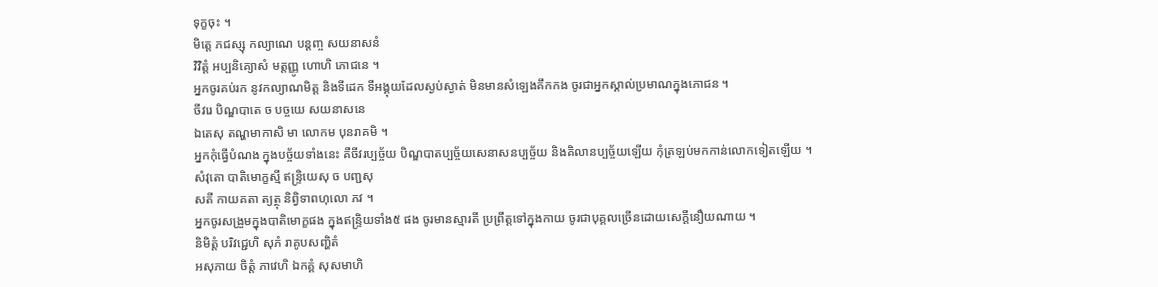ទុក្ខចុះ ។
មិត្តេ ភជស្សុ កល្យាណេ បន្តញ្ច សយនាសនំ
វិវិត្តំ អប្បនិគ្យោសំ មត្តញ្ញូ ហោហិ ភោជនេ ។
អ្នកចូរគប់រក នូវកល្យាណមិត្ត និងទីដេក ទីអង្គុយដែលស្ងប់ស្ងាត់ មិនមានសំឡេងគឹកកង ចូរជាអ្នកស្គាល់ប្រមាណក្នុងភោជន ។
ចីវរេ បិណ្ឌបាតេ ច បច្ចយេ សយនាសនេ
ឯតេសុ តណ្ហមាកាសិ មា លោកម បុនរាគមិ ។
អ្នកកុំធ្វើបំណង ក្នុងបច្ច័យទាំងនេះ គឺចីវរប្បច្ច័យ បិណ្ឌបាតប្បច្ច័យសេនាសនប្បច្ច័យ និងគិលានប្បច្ច័យឡើយ កុំត្រឡប់មកកាន់លោកទៀតឡើយ ។
សំវុតោ បាតិមោក្ខស្មី ឥន្ទ្រិយេសុ ច បញ្ជសុ
សតី កាយគតា ត្យត្ថុ និព្វិទាពហុលោ ភវ ។
អ្នកចូរសង្រួមក្នុងបាតិមោក្ខផង ក្នុងឥន្ទ្រិយទាំង៥ ផង ចូរមានស្មារតី ប្រព្រឹត្តទៅក្នុងកាយ ចូរជាបុគ្គលច្រើនដោយសេក្តីនឿយណាយ ។
និមិត្តំ បរិវជ្ជេហិ សុភំ រាគូបសញ្ហិតំ
អសុភាយ ចិត្តំ ភាវេហិ ឯកគ្គំ សុសមាហិ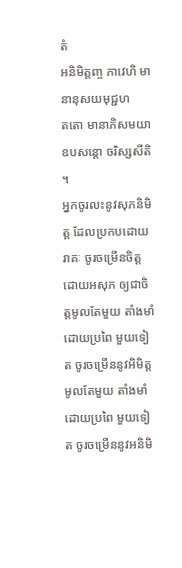តំ
អនិមិត្តញ្ច ភាវេហិ មានានុសយមុជ្ជហ
តតោ មានាភិសមយា ឧបសន្តោ ចរិស្សសីតិ ។
អ្នកចូរលះនូវសុភនិមិត្ត ដែលប្រកបដោយរាគៈ ចូរចម្រើនចិត្តដោយអសុភ ឲ្យជាចិត្តមូលតែមួយ តាំងមាំដោយប្រពៃ មួយទៀត ចូរចម្រើននូវអិមិត្តមូលតែមួយ តាំងមាំដោយប្រពៃ មួយទៀត ចូរចម្រើននូវអនិមិ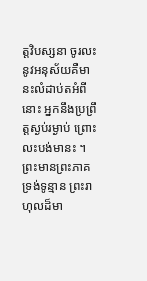ត្តវិបស្សនា ចូរលះនូវអនុស័យគឺមានះលំដាប់តអំពីនោះ អ្នកនឹងប្រព្រឹត្តស្ងប់រម្ងាប់ ព្រោះលះបង់មានះ ។
ព្រះមានព្រះភាគ ទ្រង់ទូន្មាន ព្រះរាហុលដ៏មា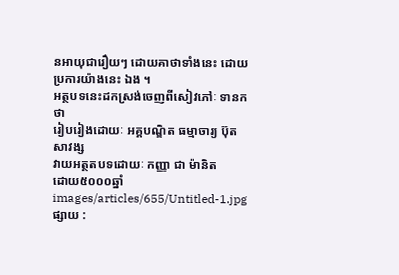នអាយុជារឿយៗ ដោយគាថាទាំងនេះ ដោយប្រការយ៉ាងនេះ ឯង ។
អត្ថបទនេះដកស្រង់ចេញពីសៀវភៅៈ ទានកថា
រៀបរៀងដោយៈ អគ្គបណ្ឌិត ធម្មាចារ្យ ប៊ុត សាវង្ស
វាយអត្ថតបទដោយៈ កញ្ញា ជា ម៉ានិត
ដោយ៥០០០ឆ្នាំ
images/articles/655/Untitled-1.jpg
ផ្សាយ :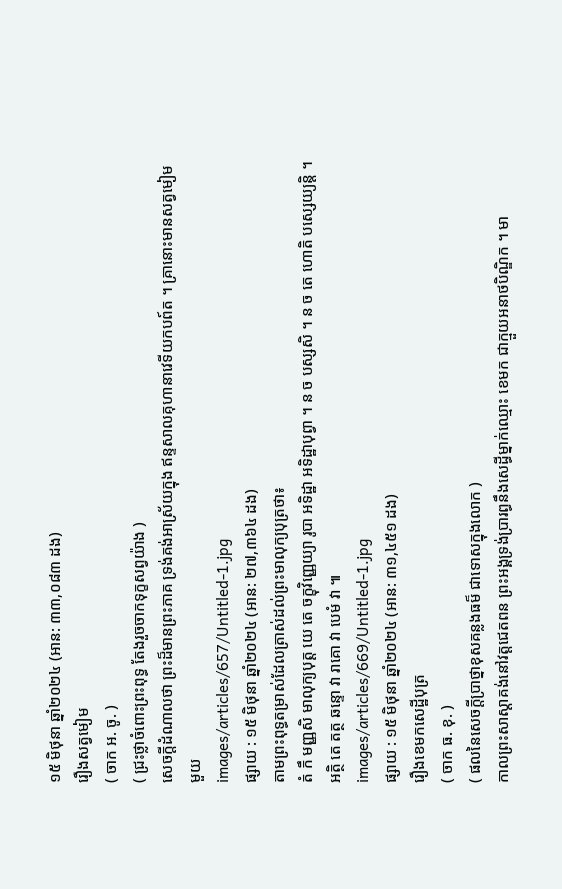១៥ មិថុនា ឆ្នាំ២០២៤ (អាន: ៣៣,០៨៣ ដង)
រឿងសត្វមៀម
( ចាក អ. ចូ. )
( ជ្រះថ្លាចំពោះព្រះពុទ្ធ តែងរួចចាកទុក្ខសព្វយ៉ាង )
សេចក្តីដំណាលថា ព្រះដ៏មានព្រះភាគ ទ្រង់គង់អាស្រ័យក្នុង ឥន្ទសាលគុហានាវេទីយកបព៍ត ។ គ្រានោះមានសត្វមៀមមួយ
images/articles/657/Untitled-1.jpg
ផ្សាយ : ១៥ មិថុនា ឆ្នាំ២០២៤ (អាន: ២៧,៣៦៤ ដង)
តាមព្រះពុទ្ធតម្រាស់ដែលត្រាស់ដល់ព្រះមាលុក្យបុត្រថា៖
តំ កឹ មញ្ញសិ មាលុក្យបុត្ត យេ តេ ចក្ខុវិញ្ញេយ្យា រូបា អទិដ្ឋា អទិដ្ឋាបុព្វា ។ ន ច បស្សសិ ។ ន ច តេ ហោតិ បស្សេយ្យន្តិ ។ អត្ថិ តេ តត្ថ ឆន្ទោ វា រាគោ វា បេមំ វា ៕
images/articles/669/Untitled-1.jpg
ផ្សាយ : ១៥ មិថុនា ឆ្នាំ២០២៤ (អាន: ៣១,៤៥១ ដង)
រឿងខេមកសេដ្ឋីបុត្រ
( ចាក ធ. ខុ. )
( ផលនៃសេចក្តីប្រាថ្នាខុសគន្លងធម៏ ជាទោសក្នុងលោក )
កាលព្រះសាស្តាគង់នៅវត្តជេតពន ព្រះអង្គទ្រង់ប្រារព្ធនឹងសេដ្ធីម្នាក់ឈ្មោះ ខេមក ជាក្មួយអនាថបិណ្ឌិក ។ មា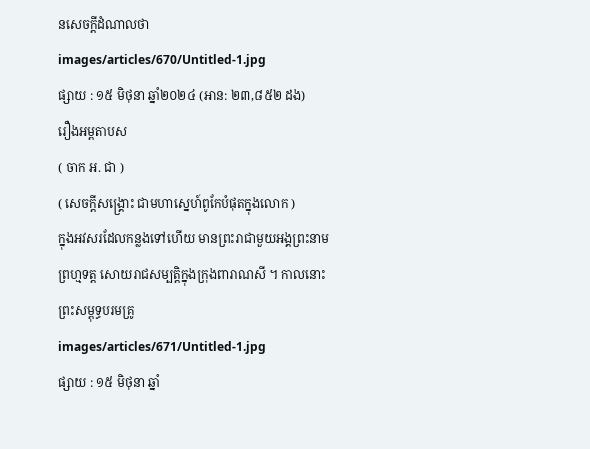នសេចក្តីដំណាលថា
images/articles/670/Untitled-1.jpg
ផ្សាយ : ១៥ មិថុនា ឆ្នាំ២០២៤ (អាន: ២៣,៨៥២ ដង)
រឿងអម្ពតាបស
( ចាក អ. ជា )
( សេចក្តីសង្គ្រោះ ជាមហាស្នេហ៍ពូកែបំផុតក្នុងលោក )
ក្នុងអវសរដែលកន្លងទៅហើយ មានព្រះរាជាមួយអង្គព្រះនាមព្រហ្មទត្ត សោយរាជសម្បត្តិក្នុងក្រុងពារាណសី ។ កាលនោះព្រះសម្ពុទ្ធបរមគ្រូ
images/articles/671/Untitled-1.jpg
ផ្សាយ : ១៥ មិថុនា ឆ្នាំ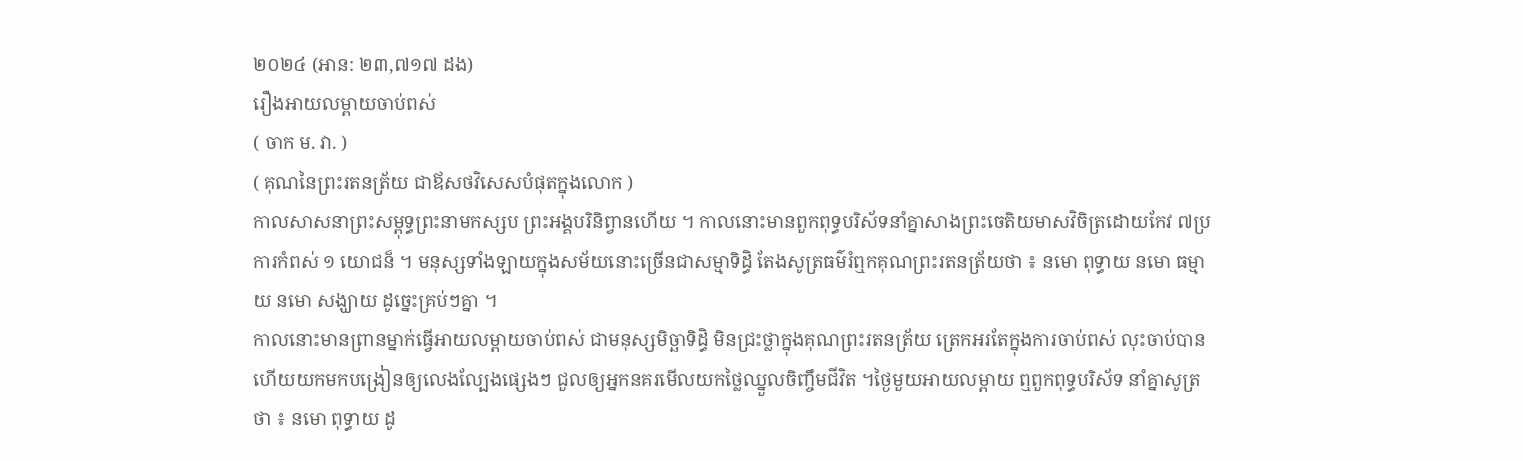២០២៤ (អាន: ២៣,៧១៧ ដង)
រឿងអាយលម្ពាយចាប់ពស់
( ចាក ម. វា. )
( គុណនៃព្រះរតនត្រ័យ ជាឪសថវិសេសបំផុតក្នុងលោក )
កាលសាសនាព្រះសម្ពុទ្ធព្រះនាមកស្សប ព្រះអង្គបរិនិព្វានហើយ ។ កាលនោះមានពួកពុទ្ធបរិស័ទនាំគ្នាសាងព្រះចេតិយមាសវិចិត្រដោយកែវ ៧ប្រការកំពស់ ១ យោជន៏ ។ មនុស្សទាំងឡាយក្នុងសម័យនោះច្រើនជាសម្មាទិដ្ធិ តែងសូត្រធម៌រំឮកគុណព្រះរតនត្រ័យថា ៖ នមោ ពុទ្ធាយ នមោ ធម្មាយ នមោ សង្ឃាយ ដូច្នេះគ្រប់ៗគ្នា ។
កាលនោះមានព្រានម្នាក់ធ្វើអាយលម្ពាយចាប់ពស់ ជាមនុស្សមិច្ឆាទិដ្ធិ មិនជ្រះថ្លាក្នុងគុណព្រះរតនត្រ័យ ត្រេកអរតែក្នុងការចាប់ពស់ លុះចាប់បានហើយយកមកបង្រៀនឲ្យលេងល្បែងផ្សេងៗ ជួលឲ្យអ្នកនគរមើលយកថ្លៃឈ្នួលចិញ្ចឹមជីវិត ។ថ្ងៃមួយអាយលម្ពាយ ឮពួកពុទ្ធបរិស័ទ នាំគ្នាសូត្រថា ៖ នមោ ពុទ្ធាយ ដូ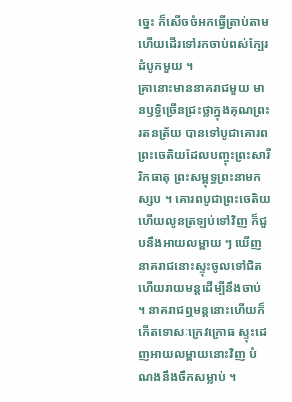ច្នេះ ក៏សើចចំអកធ្វើត្រាប់តាម ហើយដើរទៅរកចាប់ពស់ក្បែរដំបូកមួយ ។
គ្រានោះមាននាគរាជមួយ មានឫទ្ធិច្រើនជ្រះថ្លាក្នុងគុណព្រះរតនត្រ័យ បានទៅបូជាគោរពព្រះចេតិយដែលបញ្ចុះព្រះសារីរិកធាតុ ព្រះសម្ពុទ្ធព្រះនាមកស្សប ។ គោរពបូជាព្រះចេតិយហើយលូនត្រឡប់ទៅវិញ ក៏ជួបនឹងអាយលម្ពាយ ៗ ឃើញនាគរាជនោះស្ទុះចូលទៅជិតហើយរាយមន្តដើម្បីនឹងចាប់ ។ នាគរាជឮមន្តនោះហើយក៏កើតទោសៈក្រេវក្រោធ ស្ទុះដេញអាយលម្ពាយនោះវិញ បំណងនឹងចឹកសម្លាប់ ។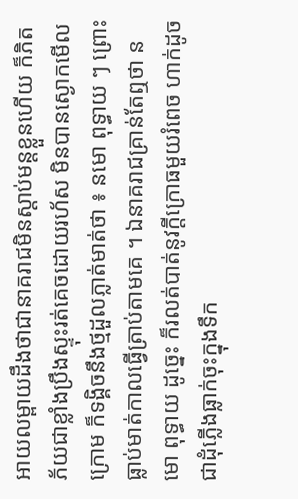អាយលម្ពាយដឹងថាជានាគរាជមិនស្តាប់មន្តខ្លួនហើយ ក៏ភិតភ័យជាខ្លាំងប្រឹងស្ទុះរត់គេចដោយរហ័ស មិនបានស្ងោកមើលក្រោម ក៏ទង្គិចនឹងថ្មដួលភ្លាត់មាត់ថា ៖ នមោ ពុទ្ធាយ ៗ ព្រោះធ្លាប់មាត់កាលធ្វើត្រាប់តាមគេ ។ ឯនាគរាជគ្រាន់តែឮថា នមោ ពុទ្ធាយ ដូច្នេះ ក៏រលត់បាត់នូវក្តីក្រោធមួយរំពេច ហាក់ដូចជាដុំភ្លើងធ្លាក់ចុះក្នុងទឹក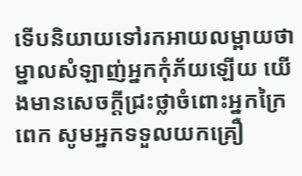ទើបនិយាយទៅរកអាយលម្ពាយថា ម្នាលសំឡាញ់អ្នកកុំភ័យឡើយ យើងមានសេចក្តីជ្រះថ្លាចំពោះអ្នកក្រៃពេក សូមអ្នកទទួលយកគ្រឿ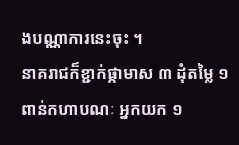ងបណ្ណាការនេះចុះ ។
នាគរាជក៏ខ្ជាក់ផ្កាមាស ៣ ដុំតម្លៃ ១ ពាន់កហាបណៈ អ្នកយក ១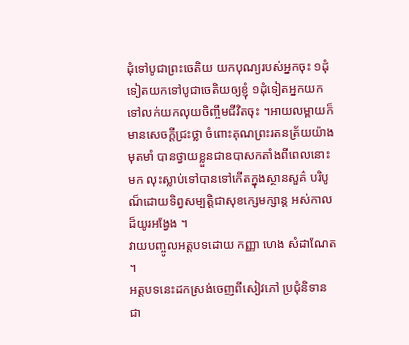ដុំទៅបូជាព្រះចេតិយ យកបុណ្យរបស់អ្នកចុះ ១ដុំ ទៀតយកទៅបូជាចេតិយឲ្យខ្ញុំ ១ដុំទៀតអ្នកយកទៅលក់យកលុយចិញ្ចឹមជីវិតចុះ ។អាយលម្ពាយក៏មានសេចក្តីជ្រះថ្លា ចំពោះគុណព្រះរតនត្រ័យយ៉ាងមុតមាំ បានថ្វាយខ្លួនជាឧបាសកតាំងពីពេលនោះមក លុះស្លាប់ទៅបានទៅកើតក្នុងស្ថានសួគ៌ បរិបូណ៏ដោយទិព្វសម្បត្តិជាសុខក្សេមក្សាន្ត អស់កាលដ៏យូរអង្វែង ។
វាយបញ្ចូលអត្តបទដោយ កញ្ញា ហេង សំដាណែត ។
អត្តបទនេះដកស្រង់ចេញពីសៀវភៅ ប្រជុំនិទានជា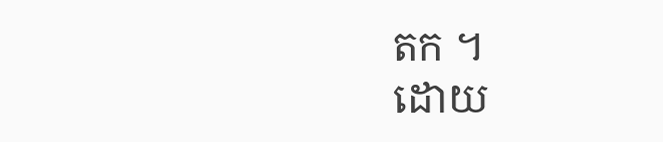តក ។
ដោយ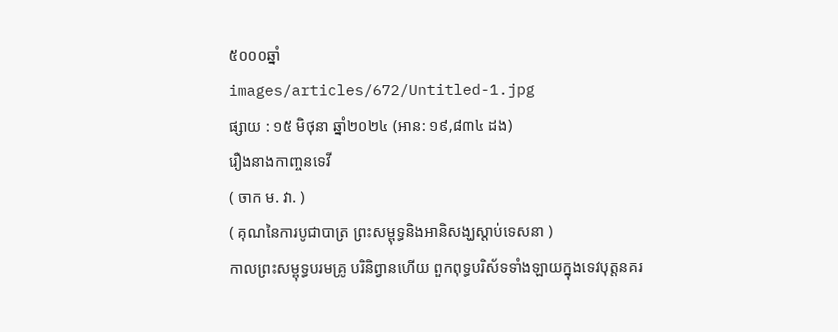៥០០០ឆ្នាំ
images/articles/672/Untitled-1.jpg
ផ្សាយ : ១៥ មិថុនា ឆ្នាំ២០២៤ (អាន: ១៩,៨៣៤ ដង)
រឿងនាងកាញ្ចនទេវី
( ចាក ម. វា. )
( គុណនៃការបូជាបាត្រ ព្រះសម្ពុទ្ធនិងអានិសង្ឃស្តាប់ទេសនា )
កាលព្រះសម្ពុទ្ធបរមគ្រូ បរិនិព្វានហើយ ពួកពុទ្ធបរិស័ទទាំងឡាយក្នុងទេវបុត្តនគរ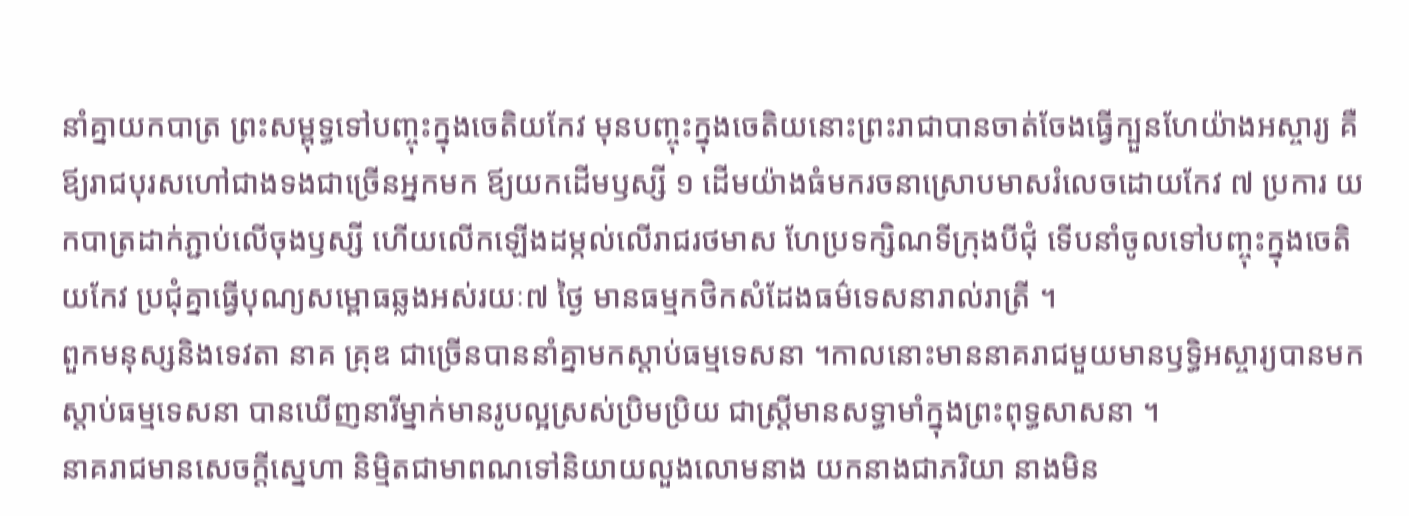នាំគ្នាយកបាត្រ ព្រះសម្ពុទ្ធទៅបញ្ចុះក្នុងចេតិយកែវ មុនបញ្ចុះក្នុងចេតិយនោះព្រះរាជាបានចាត់ចែងធ្វើក្បួនហែយ៉ាងអស្ចារ្យ គឺឪ្យរាជបុរសហៅជាងទងជាច្រើនអ្នកមក ឪ្យយកដើមឫស្សី ១ ដើមយ៉ាងធំមករចនាស្រោបមាសរំលេចដោយកែវ ៧ ប្រការ យកបាត្រដាក់ភ្ជាប់លើចុងឫស្សី ហើយលើកឡើងដម្កល់លើរាជរថមាស ហែប្រទក្សិណទីក្រុងបីជុំ ទើបនាំចូលទៅបញ្ចុះក្នុងចេតិយកែវ ប្រជុំគ្នាធ្វើបុណ្យសម្ពោធឆ្លងអស់រយៈ៧ ថ្ងៃ មានធម្មកថិកសំដែងធម៌ទេសនារាល់រាត្រី ។
ពួកមនុស្សនិងទេវតា នាគ គ្រុឌ ជាច្រើនបាននាំគ្នាមកស្តាប់ធម្មទេសនា ។កាលនោះមាននាគរាជមួយមានឫទ្ធិអស្ចារ្យបានមកស្តាប់ធម្មទេសនា បានឃើញនារីម្នាក់មានរូបល្អស្រស់ប្រិមប្រិយ ជាស្រ្តីមានសទ្ធាមាំក្នុងព្រះពុទ្ធសាសនា ។
នាគរាជមានសេចក្តីស្នេហា និមិ្មតជាមាពណទៅនិយាយលួងលោមនាង យកនាងជាភរិយា នាងមិន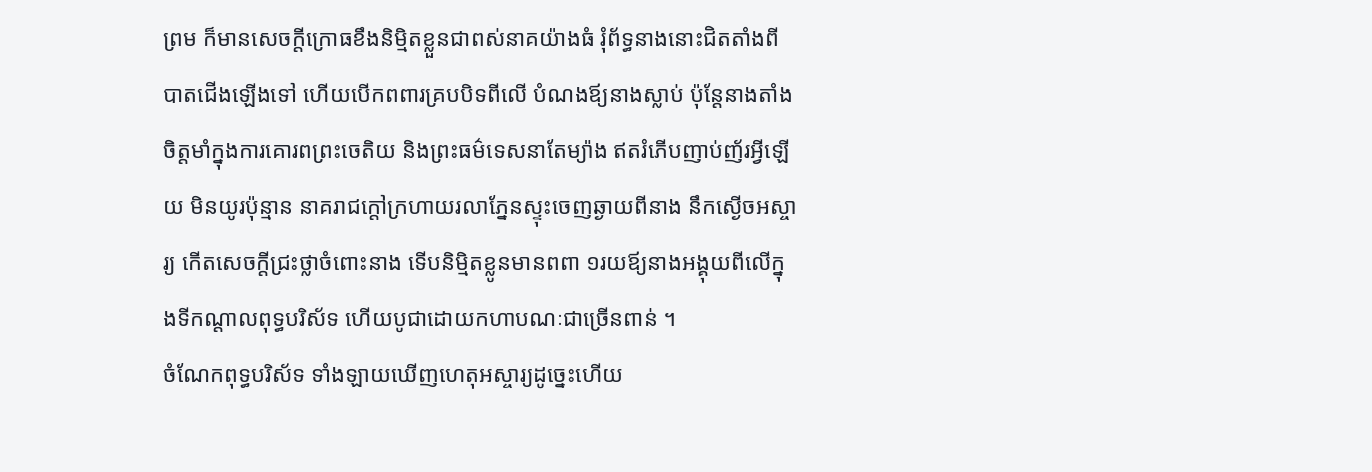ព្រម ក៏មានសេចក្តីក្រោធខឹងនិម្មិតខ្លួនជាពស់នាគយ៉ាងធំ រុំព័ទ្ធនាងនោះជិតតាំងពីបាតជើងឡើងទៅ ហើយបើកពពារគ្របបិទពីលើ បំណងឪ្យនាងស្លាប់ ប៉ុន្តែនាងតាំងចិត្តមាំក្នុងការគោរពព្រះចេតិយ និងព្រះធម៌ទេសនាតែម្យ៉ាង ឥតរំភើបញាប់ញ័រអ្វីឡើយ មិនយូរប៉ុន្មាន នាគរាជក្តៅក្រហាយរលាភ្នែនស្ទុះចេញឆ្ងាយពីនាង នឹកស្ងើចអស្ចារ្យ កើតសេចក្តីជ្រះថ្លាចំពោះនាង ទើបនិមិ្មតខ្លូនមានពពា ១រយឪ្យនាងអង្គុយពីលើក្នុងទីកណ្តាលពុទ្ធបរិស័ទ ហើយបូជាដោយកហាបណៈជាច្រើនពាន់ ។
ចំណែកពុទ្ធបរិស័ទ ទាំងឡាយឃើញហេតុអស្ចារ្យដូច្នេះហើយ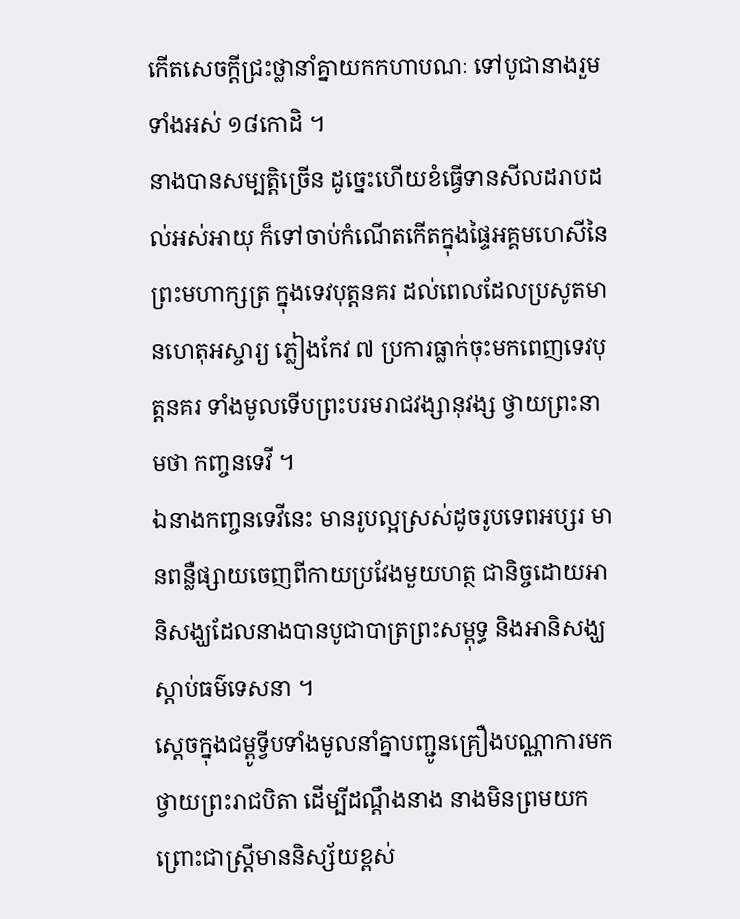កើតសេចក្តីជ្រះថ្លានាំគ្នាយកកហាបណៈ ទៅបូជានាងរួមទាំងអស់ ១៨កោដិ ។
នាងបានសម្បត្តិច្រើន ដូច្នេះហើយខំធ្វើទានសីលដរាបដល់អស់អាយុ ក៏ទៅចាប់កំណើតកើតក្នុងផ្ទៃអគ្គមហេសីនៃព្រះមហាក្សត្រ ក្នុងទេវបុត្តនគរ ដល់ពេលដែលប្រសូតមានហេតុអស្ចារ្យ ភ្លៀងកែវ ៧ ប្រការធ្លាក់ចុះមកពេញទេវបុត្តនគរ ទាំងមូលទើបព្រះបរមរាជវង្សានុវង្ស ថ្វាយព្រះនាមថា កញ្ចនទេវី ។
ឯនាងកញ្ចនទេវីនេះ មានរូបល្អស្រស់ដូចរូបទេពអប្សរ មានពន្លឺផ្សាយចេញពីកាយប្រវែងមួយហត្ថ ជានិច្ចដោយអានិសង្ឃដែលនាងបានបូជាបាត្រព្រះសម្ពុទ្ធ និងអានិសង្ឃស្តាប់ធម៌ទេសនា ។
ស្តេចក្នុងជម្ពូទ្វីបទាំងមូលនាំគ្នាបញ្ជូនគ្រឿងបណ្ណាការមកថ្វាយព្រះរាជបិតា ដើម្បីដណ្តឹងនាង នាងមិនព្រមយក ព្រោះជាស្ត្រីមាននិស្ស័យខ្ពស់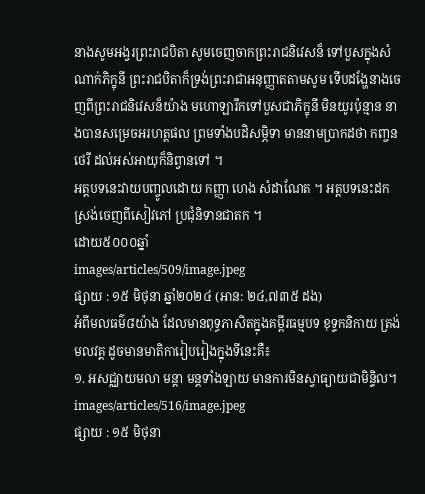នាងសូមអង្វរព្រះរាជបិតា សូមចេញចាកព្រះរាជនិវេសន៏ ទៅបួសក្នុងសំណាក់ភិក្ខុនី ព្រះរាជបិតាក៏ទ្រង់ព្រះរាជាអនុញ្ញាតតាមសូម ទើបដង្ហែនាងចេញពីព្រះរាជនិវេសន៏យ៉ាង មហោឡារឹកទៅបួសជាភិក្ខុនី មិនយូរប៉ុន្មាន នាងបានសម្រេចអរហត្តផល ព្រមទាំងបដិសម្ភិទា មាននាមប្រាកដថា កញ្ចនថេរី ដល់អស់អាយុក៏និព្វានទៅ ។
អត្តបទនេះវាយបញ្ចូលដោយ កញ្ញា ហេង សំដាណែត ។ អត្តបទនេះដកស្រង់ចេញពីសៀវភៅ ប្រជុំនិទានជាតក ។
ដោយ៥០០០ឆ្នាំ
images/articles/509/image.jpeg
ផ្សាយ : ១៥ មិថុនា ឆ្នាំ២០២៤ (អាន: ២៤,៧៣៥ ដង)
អំពីមលធម៌៨យ៉ាង ដែលមានពុទ្ធភាសិតក្នុងគម្ពីរធម្មបទ ខុទ្ទកនិកាយ ត្រង់មលវគ្គ ដូចមានមាតិការៀបរៀងក្នុងទីនេះគឺ៖
១. អសជ្ឈាយមលា មន្តា មន្តទាំងឡាយ មានការមិនស្វាធ្យាយជាមិន្ទិល។
images/articles/516/image.jpeg
ផ្សាយ : ១៥ មិថុនា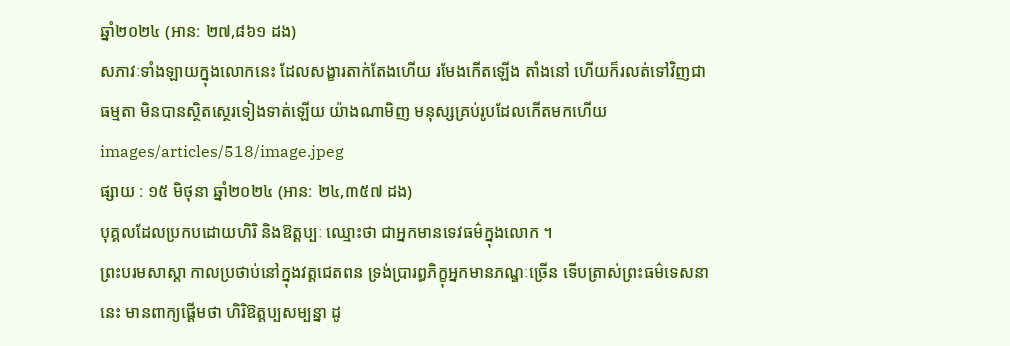ឆ្នាំ២០២៤ (អាន: ២៧,៨៦១ ដង)
សភាវៈទាំងឡាយក្នុងលោកនេះ ដែលសង្ខារតាក់តែងហើយ រមែងកើតឡើង តាំងនៅ ហើយក៏រលត់ទៅវិញជាធម្មតា មិនបានស្ថិតស្ថេរទៀងទាត់ឡើយ យ៉ាងណាមិញ មនុស្សគ្រប់រូបដែលកើតមកហើយ
images/articles/518/image.jpeg
ផ្សាយ : ១៥ មិថុនា ឆ្នាំ២០២៤ (អាន: ២៤,៣៥៧ ដង)
បុគ្គលដែលប្រកបដោយហិរិ និងឱត្តប្បៈ ឈ្មោះថា ជាអ្នកមានទេវធម៌ក្នុងលោក ។
ព្រះបរមសាស្តា កាលប្រថាប់នៅក្នុងវត្តជេតពន ទ្រង់ប្រារព្ធភិក្ខុអ្នកមានភណ្ឌៈច្រើន ទើបត្រាស់ព្រះធម៌ទេសនានេះ មានពាក្យផ្តើមថា ហិរិឱត្តប្បសម្បន្នា ដូ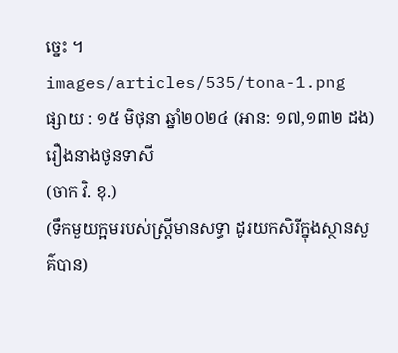ច្នេះ ។
images/articles/535/tona-1.png
ផ្សាយ : ១៥ មិថុនា ឆ្នាំ២០២៤ (អាន: ១៧,១៣២ ដង)
រឿងនាងថូនទាសី
(ចាក វិ. ខុ.)
(ទឹកមួយក្អមរបស់ស្ត្រីមានសទ្ធា ដូរយកសិរីក្នុងស្ថានសួគ៌បាន)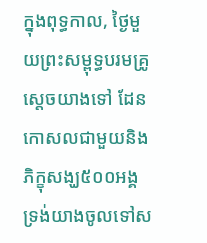ក្នុងពុទ្ធកាល, ថ្ងៃមួយព្រះសម្ពុទ្ធបរមគ្រូស្តេចយាងទៅ ដែនកោសលជាមួយនិងភិក្ខុសង្ឃ៥០០អង្គ ទ្រង់យាងចូលទៅស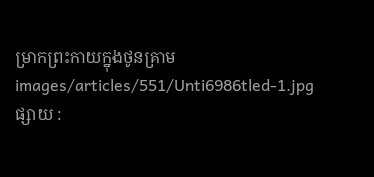ម្រាកព្រះកាយក្នុងថូនគ្រាម
images/articles/551/Unti6986tled-1.jpg
ផ្សាយ :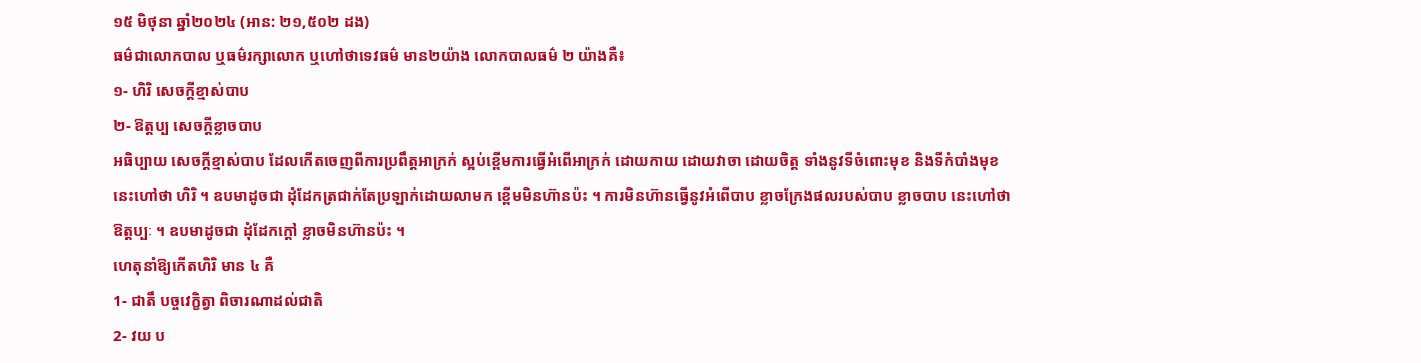១៥ មិថុនា ឆ្នាំ២០២៤ (អាន: ២១,៥០២ ដង)
ធម៌ជាលោកបាល ឬធម៌រក្សាលោក ឬហៅថាទេវធម៌ មាន២យ៉ាង លោកបាលធម៌ ២ យ៉ាងគឺ៖
១- ហិរិ សេចក្តីខ្មាស់បាប
២- ឱត្តប្ប សេចក្តីខ្លាចបាប
អធិប្បាយ សេចក្តីខ្មាស់បាប ដែលកើតចេញពីការប្រពឹត្តអាក្រក់ ស្អប់ខ្ពើមការធ្វើអំពើអាក្រក់ ដោយកាយ ដោយវាចា ដោយចិត្ត ទាំងនូវទីចំពោះមុខ និងទីកំបាំងមុខ នេះហៅថា ហិរិ ។ ឧបមាដូចជា ដុំដែកត្រជាក់តែប្រឡាក់ដោយលាមក ខ្ពើមមិនហ៊ានប៉ះ ។ ការមិនហ៊ានធ្វើនូវអំពើបាប ខ្លាចក្រែងផលរបស់បាប ខ្លាចបាប នេះហៅថា ឱត្តប្បៈ ។ ឧបមាដូចជា ដុំដែកក្តៅ ខ្លាចមិនហ៊ានប៉ះ ។
ហេតុនាំឱ្យកើតហិរិ មាន ៤ គឺ
1- ជាតឹ បច្ចវេក្ខិត្វា ពិចារណាដល់ជាតិ
2- វយ ប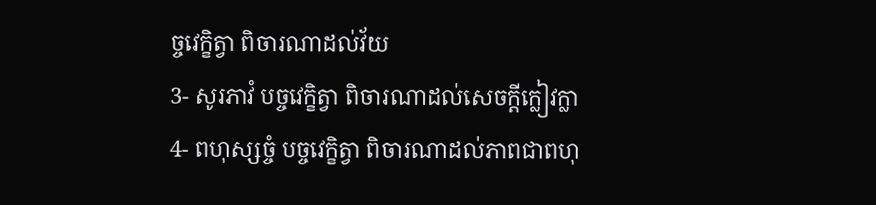ច្ចវេក្ខិត្វា ពិចារណាដល់វ័យ
3- សូរភាវំ បច្ចវេក្ខិត្វា ពិចារណាដល់សេចក្តីក្លៀវក្លា
4- ពហុស្សច្ចំ បច្ចវេក្ខិត្វា ពិចារណាដល់ភាពជាពហុ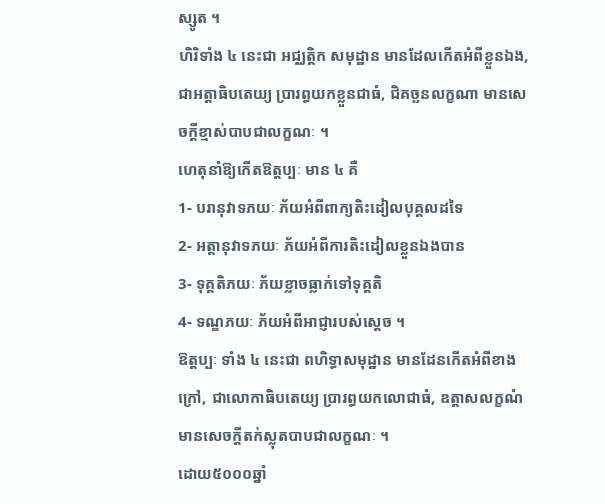ស្សូត ។
ហិរិទាំង ៤ នេះជា អជ្ឈត្តិក សមុដ្ឋាន មានដែលកើតអំពីខ្លួនឯង, ជាអត្តាធិបតេយ្យ ប្រារព្ធយកខ្លួនជាធំ, ជិគច្ឆនលក្ខណា មានសេចក្តីខ្មាស់បាបជាលក្ខណៈ ។
ហេតុនាំឱ្យកើតឱត្តប្បៈ មាន ៤ គឺ
1- បរានុវាទភយៈ ភ័យអំពីពាក្យតិះដៀលបុគ្គលដទៃ
2- អត្តានុវាទភយៈ ភ័យអំពីការតិះដៀលខ្លួនឯងបាន
3- ទុគ្គតិភយៈ ភ័យខ្លាចធ្លាក់ទៅទុគ្គតិ
4- ទណ្ឌភយៈ ភ័យអំពីអាជ្ញារបស់ស្តេច ។
ឱត្តប្បៈ ទាំង ៤ នេះជា ពហិទ្ធាសមុដ្ឋាន មានដែនកើតអំពីខាងក្រៅ, ជាលោកាធិបតេយ្យ ប្រារព្ធយកលោជាធំ, ឧត្តាសលក្ខណំ មានសេចក្តីតក់ស្លុតបាបជាលក្ខណៈ ។
ដោយ៥០០០ឆ្នាំ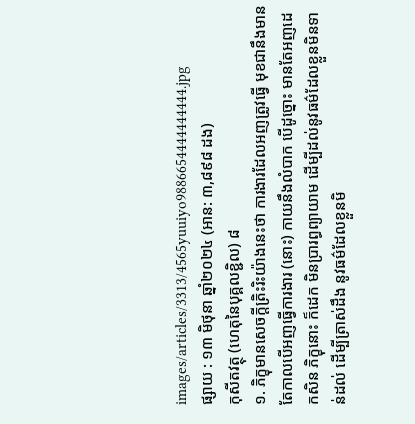images/articles/3313/4565yuuiyo9886654444444444.jpg
ផ្សាយ : ១៣ មិថុនា ឆ្នាំ២០២៤ (អាន: ៣,៨៩៨ ដង)
កុសីតវត្ថុ (ហេតុនៃបុគ្គលខ្ជិល) ៨
១. ភិក្ខុមានសេចក្ដីត្រិះរិះយ៉ាងនេះថា ការងារដែលអញត្រូវធ្វើ មុខជានឹងមាន តែកាលបើអញធ្វើការងារ (នោះ) កាយនឹងលំបាក បើដូច្នោះ មានតែអញដេកសិន ភិក្ខុនោះ ក៏ដេក មិនប្រារព្ធព្យាយាម ដើម្បីដល់នូវធម៌ដែលខ្លួនមិនទាន់ដល់ ដើម្បីត្រាស់ដឹង នូវធម៌ដែលខ្លួនមិ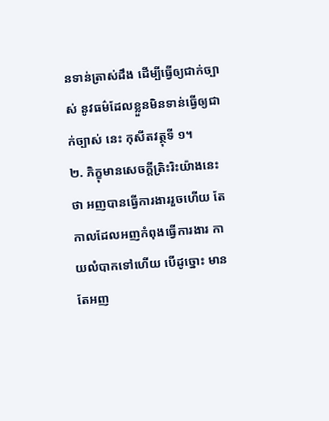នទាន់ត្រាស់ដឹង ដើម្បីធ្វើឲ្យជាក់ច្បាស់ នូវធម៌ដែលខ្លួនមិនទាន់ធ្វើឲ្យជាក់ច្បាស់ នេះ កុសីតវត្ថុទី ១។
២. ភិក្ខុមានសេចក្ដីត្រិះរិះយ៉ាងនេះថា អញបានធ្វើការងាររួចហើយ តែកាលដែលអញកំពុងធ្វើការងារ កាយលំបាកទៅហើយ បើដូច្នោះ មានតែអញ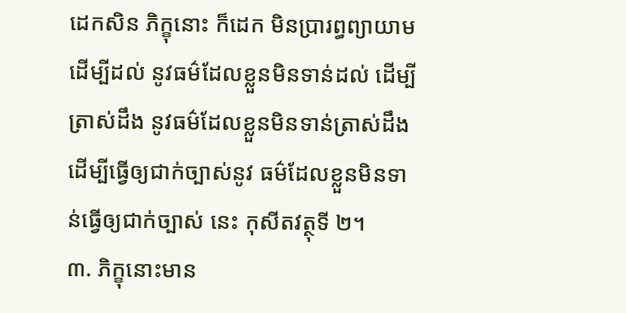ដេកសិន ភិក្ខុនោះ ក៏ដេក មិនប្រារព្ធព្យាយាម ដើម្បីដល់ នូវធម៌ដែលខ្លួនមិនទាន់ដល់ ដើម្បីត្រាស់ដឹង នូវធម៌ដែលខ្លួនមិនទាន់ត្រាស់ដឹង ដើម្បីធ្វើឲ្យជាក់ច្បាស់នូវ ធម៌ដែលខ្លួនមិនទាន់ធ្វើឲ្យជាក់ច្បាស់ នេះ កុសីតវត្ថុទី ២។
៣. ភិក្ខុនោះមាន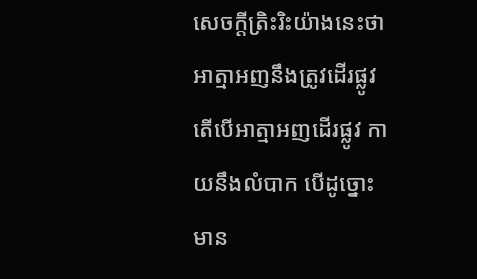សេចក្ដីត្រិះរិះយ៉ាងនេះថា អាត្មាអញនឹងត្រូវដើរផ្លូវ តើបើអាត្មាអញដើរផ្លូវ កាយនឹងលំបាក បើដូច្នោះ មាន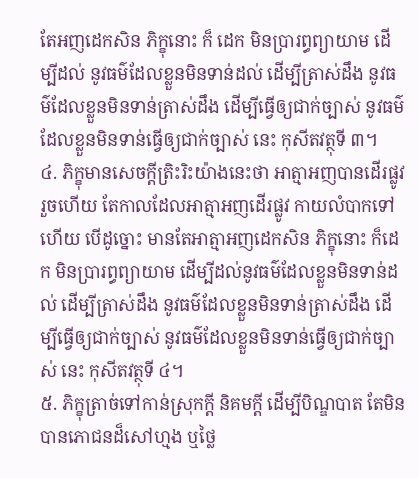តែអញដេកសិន ភិក្ខុនោះ ក៏ ដេក មិនប្រារព្ធព្យាយាម ដើម្បីដល់ នូវធម៌ដែលខ្លួនមិនទាន់ដល់ ដើម្បីត្រាស់ដឹង នូវធម៌ដែលខ្លួនមិនទាន់ត្រាស់ដឹង ដើម្បីធ្វើឲ្យជាក់ច្បាស់ នូវធម៌ដែលខ្លួនមិនទាន់ធ្វើឲ្យជាក់ច្បាស់ នេះ កុសីតវត្ថុទី ៣។
៤. ភិក្ខុមានសេចក្ដីត្រិះរិះយ៉ាងនេះថា អាត្មាអញបានដើរផ្លូវរួចហើយ តែកាលដែលអាត្មាអញដើរផ្លូវ កាយលំបាកទៅហើយ បើដូច្នោះ មានតែអាត្មាអញដេកសិន ភិក្ខុនោះ ក៏ដេក មិនប្រារព្ធព្យាយាម ដើម្បីដល់នូវធម៌ដែលខ្លួនមិនទាន់ដល់ ដើម្បីត្រាស់ដឹង នូវធម៌ដែលខ្លួនមិនទាន់ត្រាស់ដឹង ដើម្បីធ្វើឲ្យជាក់ច្បាស់ នូវធម៌ដែលខ្លួនមិនទាន់ធ្វើឲ្យជាក់ច្បាស់ នេះ កុសីតវត្ថុទី ៤។
៥. ភិក្ខុត្រាច់ទៅកាន់ស្រុកក្តី និគមក្ដី ដើម្បីបិណ្ឌបាត តែមិនបានភោជនដ៏សៅហ្មង ឬថ្លៃ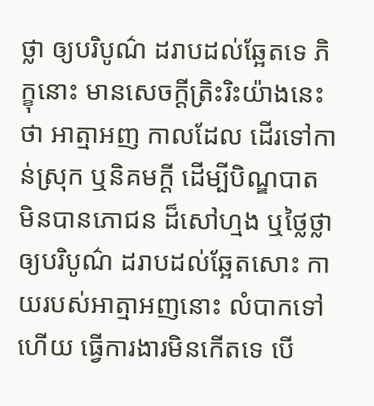ថ្លា ឲ្យបរិបូណ៌ ដរាបដល់ឆ្អែតទេ ភិក្ខុនោះ មានសេចក្ដីត្រិះរិះយ៉ាងនេះថា អាត្មាអញ កាលដែល ដើរទៅកាន់ស្រុក ឬនិគមក្ដី ដើម្បីបិណ្ឌបាត មិនបានភោជន ដ៏សៅហ្មង ឬថ្លៃថ្លា ឲ្យបរិបូណ៌ ដរាបដល់ឆ្អែតសោះ កាយរបស់អាត្មាអញនោះ លំបាកទៅហើយ ធ្វើការងារមិនកើតទេ បើ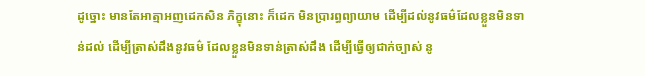ដូច្នោះ មានតែអាត្មាអញដេកសិន ភិក្ខុនោះ ក៏ដេក មិនប្រារព្ធព្យាយាម ដើម្បីដល់នូវធម៌ដែលខ្លួនមិនទាន់ដល់ ដើម្បីត្រាស់ដឹងនូវធម៌ ដែលខ្លួនមិនទាន់ត្រាស់ដឹង ដើម្បីធ្វើឲ្យជាក់ច្បាស់ នូ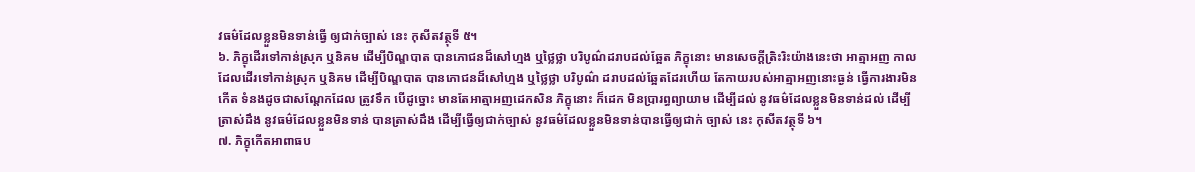វធម៌ដែលខ្លួនមិនទាន់ធ្វើ ឲ្យជាក់ច្បាស់ នេះ កុសីតវត្ថុទី ៥។
៦. ភិក្ខុដើរទៅកាន់ស្រុក ឬនិគម ដើម្បីបិណ្ឌបាត បានភោជនដ៏សៅហ្មង ឬថ្លៃថ្លា បរិបូណ៌ដរាបដល់ឆ្អែត ភិក្ខុនោះ មានសេចក្ដីត្រិះរិះយ៉ាងនេះថា អាត្មាអញ កាលដែលដើរទៅកាន់ស្រុក ឬនិគម ដើម្បីបិណ្ឌបាត បានភោជនដ៏សៅហ្មង ឬថ្លៃថ្លា បរិបូណ៌ ដរាបដល់ឆ្អែតដែរហើយ តែកាយរបស់អាត្មាអញនោះធ្ងន់ ធ្វើការងារមិនកើត ទំនងដូចជាសណ្តែកដែល ត្រូវទឹក បើដូច្នោះ មានតែអាត្មាអញដេកសិន ភិក្ខុនោះ ក៏ដេក មិនប្រារព្ធព្យាយាម ដើម្បីដល់ នូវធម៌ដែលខ្លួនមិនទាន់ដល់ ដើម្បីត្រាស់ដឹង នូវធម៌ដែលខ្លួនមិនទាន់ បានត្រាស់ដឹង ដើម្បីធ្វើឲ្យជាក់ច្បាស់ នូវធម៌ដែលខ្លួនមិនទាន់បានធ្វើឲ្យជាក់ ច្បាស់ នេះ កុសីតវត្ថុទី ៦។
៧. ភិក្ខុកើតអាពាធប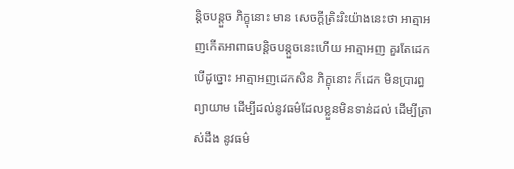ន្តិចបន្តួច ភិក្ខុនោះ មាន សេចក្ដីត្រិះរិះយ៉ាងនេះថា អាត្មាអញកើតអាពាធបន្តិចបន្តួចនេះហើយ អាត្មាអញ គួរតែដេក បើដូច្នោះ អាត្មាអញដេកសិន ភិក្ខុនោះ ក៏ដេក មិនប្រារព្ធព្យាយាម ដើម្បីដល់នូវធម៌ដែលខ្លួនមិនទាន់ដល់ ដើម្បីត្រាស់ដឹង នូវធម៌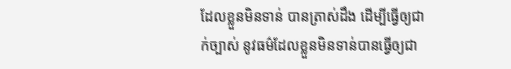ដែលខ្លួនមិនទាន់ បានត្រាស់ដឹង ដើម្បីធ្វើឲ្យជាក់ច្បាស់ នូវធម៌ដែលខ្លួនមិនទាន់បានធ្វើឲ្យជា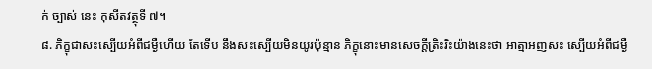ក់ ច្បាស់ នេះ កុសីតវត្ថុទី ៧។
៨. ភិក្ខុជាសះស្បើយអំពីជម្ងឺហើយ តែទើប នឹងសះស្បើយមិនយូរប៉ុន្មាន ភិក្ខុនោះមានសេចក្ដីត្រិះរិះយ៉ាងនេះថា អាត្មាអញសះ ស្បើយអំពីជម្ងឺ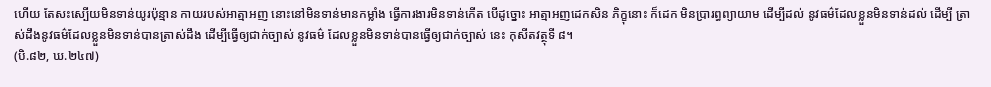ហើយ តែសះស្បើយមិនទាន់យូរប៉ុន្មាន កាយរបស់អាត្មាអញ នោះនៅមិនទាន់មានកម្លាំង ធ្វើការងារមិនទាន់កើត បើដូច្នោះ អាត្មាអញដេកសិន ភិក្ខុនោះ ក៏ដេក មិនប្រារព្ធព្យាយាម ដើម្បីដល់ នូវធម៌ដែលខ្លួនមិនទាន់ដល់ ដើម្បី ត្រាស់ដឹងនូវធម៌ដែលខ្លួនមិនទាន់បានត្រាស់ដឹង ដើម្បីធ្វើឲ្យជាក់ច្បាស់ នូវធម៌ ដែលខ្លួនមិនទាន់បានធ្វើឲ្យជាក់ច្បាស់ នេះ កុសីតវត្ថុទី ៨។
(បិ.៨២, ឃ.២៤៧)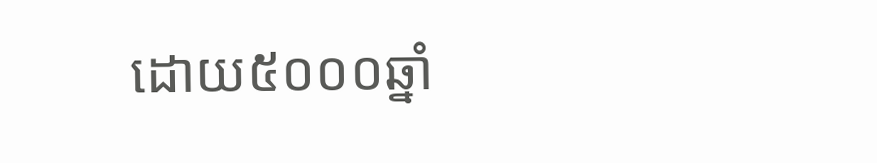ដោយ៥០០០ឆ្នាំ